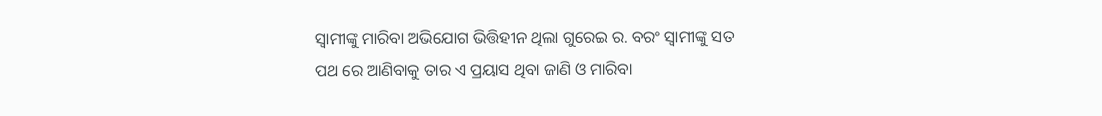ସ୍ୱାମୀଙ୍କୁ ମାରିବା ଅଭିଯୋଗ ଭିତ୍ତିହୀନ ଥିଲା ଗୁରେଇ ର. ବରଂ ସ୍ୱାମୀଙ୍କୁ ସତ ପଥ ରେ ଆଣିବାକୁ ତାର ଏ ପ୍ରୟାସ ଥିବା ଜାଣି ଓ ମାରିବା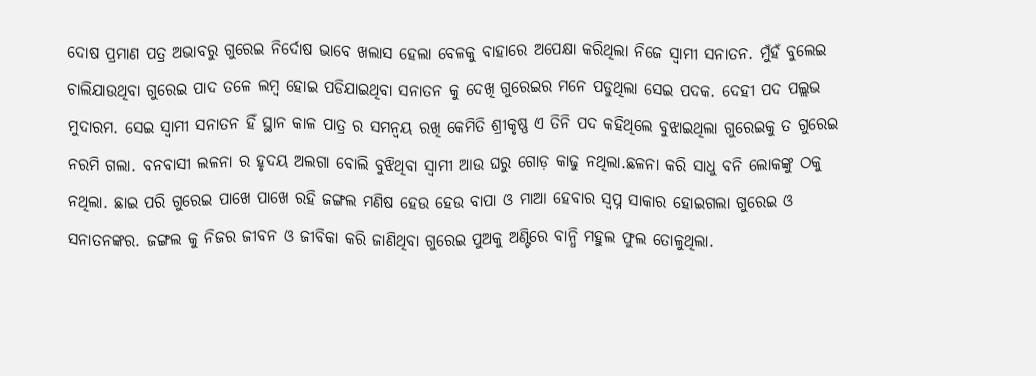ଦୋଷ ପ୍ରମାଣ ପତ୍ର ଅଭାବରୁ ଗୁରେଇ ନିର୍ଦୋଷ ଭାବେ ଖଲାସ ହେଲା ବେଳକୁ ବାହାରେ ଅପେକ୍ଷା କରିଥିଲା ନିଜେ ସ୍ୱାମୀ ସନାତନ. ମୁଁହଁ ବୁଲେଇ ଚାଲିଯାଉଥିବା ଗୁରେଇ ପାଦ ତଳେ ଲମ୍ବ ହୋଇ ପଡିଯାଇଥିବା ସନାତନ କୁ ଦେଖି ଗୁରେଇର ମନେ ପଡୁଥିଲା ସେଇ ପଦକ. ଦେହୀ ପଦ ପଲ୍ଲଭ ମୁଦାରମ. ସେଇ ସ୍ୱାମୀ ସନାତନ ହିଁ ସ୍ଥାନ କାଳ ପାତ୍ର ର ସମନ୍ୱୟ ରଖି କେମିତି ଶ୍ରୀକୃଷ୍ଣ ଏ ତିନି ପଦ କହିଥିଲେ ବୁଝାଇଥିଲା ଗୁରେଇକୁ ତ ଗୁରେଇ ନରମି ଗଲା. ବନବାସୀ ଲଳନା ର ହୃଦୟ ଅଲଗା ବୋଲି ବୁଝିଥିବା ସ୍ୱାମୀ ଆଉ ଘରୁ ଗୋଡ଼ କାଢୁ ନଥିଲା.ଛଳନା କରି ସାଧୁ ବନି ଲୋକଙ୍କୁ ଠକୁ ନଥିଲା. ଛାଇ ପରି ଗୁରେଇ ପାଖେ ପାଖେ ରହି ଜଙ୍ଗଲ ମଣିଷ ହେଉ ହେଉ ବାପା ଓ ମାଆ ହେବାର ସ୍ବପ୍ନ ସାକାର ହୋଇଗଲା ଗୁରେଇ ଓ ସନାତନଙ୍କର. ଜଙ୍ଗଲ କୁ ନିଜର ଜୀବନ ଓ ଜୀବିକା କରି ଜାଣିଥିବା ଗୁରେଇ ପୁଅକୁ ଅଣ୍ଟିରେ ବାନ୍ଧି ମହୁଲ ଫୁଲ ତୋଳୁଥିଲା.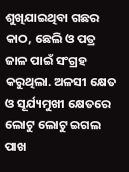ଶୁଖିଯାଇଥିବା ଗଛର କାଠ, ଛେଲି ଓ ପତ୍ର ଜାଳ ପାଇଁ ସଂଗ୍ରହ କରୁଥିଲା. ଅଳସୀ କ୍ଷେତ ଓ ସୂର୍ଯ୍ୟମୁଖୀ କ୍ଷେତରେ ଲୋଟୁ ଲୋଟୁ ଇଗଲ ପାଖ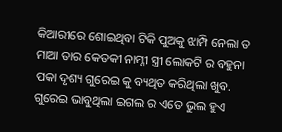କିଆରୀରେ ଶୋଇଥିବା ଟିକି ପୁଅକୁ ଝାମ୍ପି ନେଲା ତ ମାଆ ତାର କେତକୀ ନାମ୍ନୀ ସ୍ତ୍ରୀ ଲୋକଟି ର ବହୁନା ପକା ଦୃଶ୍ୟ ଗୁରେଇ କୁ ବ୍ୟଥିତ କରିଥିଲା ଖୁବ. ଗୁରେଇ ଭାବୁଥିଲା ଇଗଲ ର ଏତେ ଭୁଲ ହୁଏ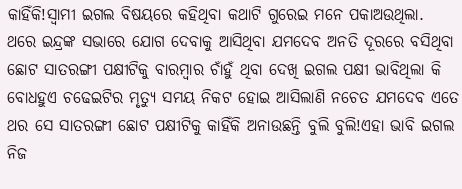କାହିଁକି!ସ୍ୱାମୀ ଇଗଲ ବିଷୟରେ କହିଥିବା କଥାଟି ଗୁରେଇ ମନେ ପକାଅଉଥିଲା.
ଥରେ ଇନ୍ଦ୍ରଙ୍କ ସଭାରେ ଯୋଗ ଦେବାକୁ ଆସିଥିବା ଯମଦେବ ଅନତି ଦୂରରେ ବସିଥିବା ଛୋଟ ସାତରଙ୍ଗୀ ପକ୍ଷୀଟିକୁ ବାରମ୍ବାର ଚାଁହୁଁ ଥିବା ଦେଖି ଇଗଲ ପକ୍ଷୀ ଭାବିଥିଲା କି ବୋଧହୁଏ ଚଢେଇଟିର ମୃତ୍ୟୁ ସମୟ ନିକଟ ହୋଇ ଆସିଲାଣି ନଚେତ ଯମଦେବ ଏତେ ଥର ସେ ସାତରଙ୍ଗୀ ଛୋଟ ପକ୍ଷୀଟିକୁ କାହିଁକି ଅନାଉଛନ୍ତି ବୁଲି ବୁଲି!ଏହା ଭାବି ଇଗଲ ନିଜ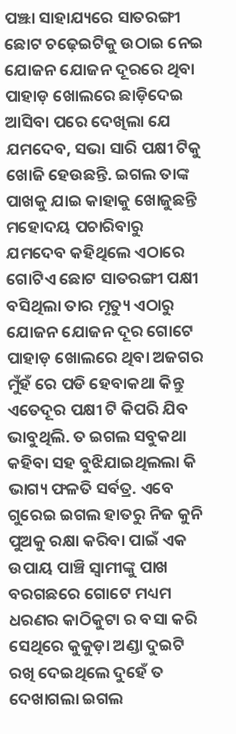ପଞ୍ଝା ସାହାଯ୍ୟରେ ସାତରଙ୍ଗୀ ଛୋଟ ଚଢ଼େଇଟିକୁ ଉଠାଇ ନେଇ ଯୋଜନ ଯୋଜନ ଦୂରରେ ଥିବା ପାହାଡ଼ ଖୋଲରେ ଛାଡ଼ିଦେଇ ଆସିବା ପରେ ଦେଖିଲା ଯେ ଯମଦେବ, ସଭା ସାରି ପକ୍ଷୀ ଟିକୁ ଖୋଜି ହେଉଛନ୍ତି. ଇଗଲ ତାଙ୍କ ପାଖକୁ ଯାଇ କାହାକୁ ଖୋଜୁଛନ୍ତି ମହୋଦୟ ପଚାରିବାରୁ ଯମଦେବ କହିଥିଲେ ଏଠାରେ ଗୋଟିଏ ଛୋଟ ସାତରଙ୍ଗୀ ପକ୍ଷୀ ବସିଥିଲା ତାର ମୃତ୍ୟୁ ଏଠାରୁ ଯୋଜନ ଯୋଜନ ଦୂର ଗୋଟେ ପାହାଡ଼ ଖୋଲରେ ଥିବା ଅଜଗର ମୁଁହଁ ରେ ପଡି ହେବାକଥା କିନ୍ତୁ ଏତେଦୂର ପକ୍ଷୀ ଟି କିପରି ଯିବ ଭାବୁଥିଲି. ତ ଇଗଲ ସବୁକଥା କହିବା ସହ ବୁଝିଯାଇଥିଲଲା କି ଭାଗ୍ୟ ଫଳତି ସର୍ବତ୍ର. ଏବେ ଗୁରେଇ ଇଗଲ ହାତରୁ ନିଜ କୁନି ପୁଅକୁ ରକ୍ଷା କରିବା ପାଇଁ ଏକ ଉପାୟ ପାଞ୍ଚି ସ୍ୱାମୀଙ୍କୁ ପାଖ ବରଗଛରେ ଗୋଟେ ମଧ୍ୟମ ଧରଣର କାଠିକୁଟା ର ବସା କରି ସେଥିରେ କୁକୁଡ଼ା ଅଣ୍ଡା ଦୁଇଟି ରଖି ଦେଇଥିଲେ ଦୁହେଁ ତ ଦେଖାଗଲା ଇଗଲ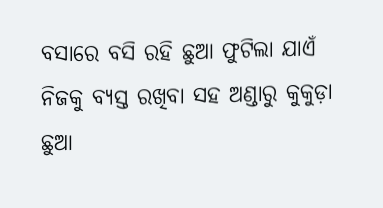ବସାରେ ବସି ରହି ଛୁଆ ଫୁଟିଲା ଯାଏଁ ନିଜକୁ ବ୍ୟସ୍ତ ରଖିବା ସହ ଅଣ୍ଡାରୁ କୁକୁଡ଼ା ଛୁଆ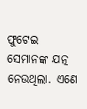ଫୁଟେଇ ସେମାନଙ୍କ ଯତ୍ନ ନେଉଥିଲା. ଏଣେ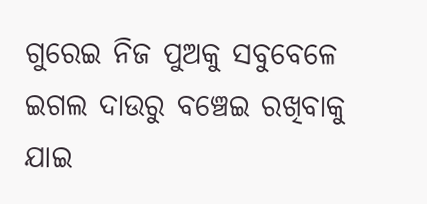ଗୁରେଇ ନିଜ ପୁଅକୁ ସବୁବେଳେ ଇଗଲ ଦାଉରୁ ବଞ୍ଚେଇ ରଖିବାକୁ ଯାଇ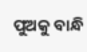ପୁଅକୁ ବାନ୍ଧି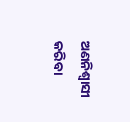ଅଣନିଶ୍ଵାସୀ କରିବା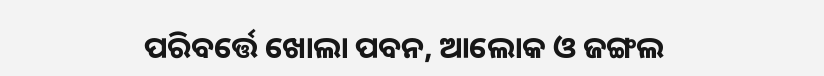ପରିବର୍ତ୍ତେ ଖୋଲା ପବନ, ଆଲୋକ ଓ ଜଙ୍ଗଲ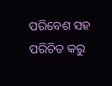ପରିବେଶ ସହ ପରିଚିତ କରୁ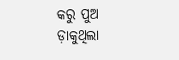କରୁ ପୁଅ ଡ଼ାକୁଥିଲା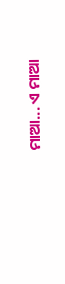ମାଆ... ଏ ମାଆ